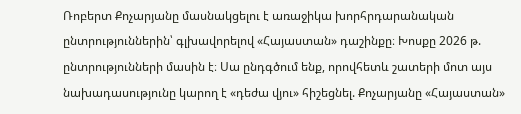Ռոբերտ Քոչարյանը մասնակցելու է առաջիկա խորհրդարանական ընտրություններին՝ գլխավորելով «Հայաստան» դաշինքը։ Խոսքը 2026 թ. ընտրությունների մասին է։ Սա ընդգծում ենք, որովհետև շատերի մոտ այս նախադասությունը կարող է «դեժա վյու» հիշեցնել. Քոչարյանը «Հայաստան»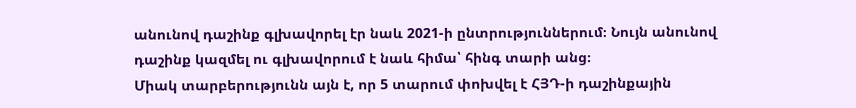անունով դաշինք գլխավորել էր նաև 2021-ի ընտրություններում։ Նույն անունով դաշինք կազմել ու գլխավորում է նաև հիմա՝ հինգ տարի անց։
Միակ տարբերությունն այն է, որ 5 տարում փոխվել է ՀՅԴ-ի դաշինքային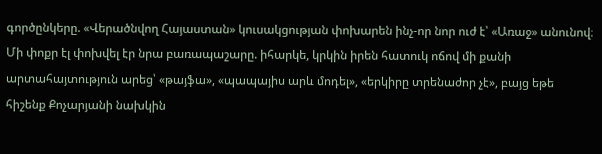գործընկերը. «Վերածնվող Հայաստան» կուսակցության փոխարեն ինչ-որ նոր ուժ է՝ «Առաջ» անունով։ Մի փոքր էլ փոխվել էր նրա բառապաշարը. իհարկե, կրկին իրեն հատուկ ոճով մի քանի արտահայտություն արեց՝ «թայֆա», «պապայիս արև մոդել», «երկիրը տրենաժոր չէ», բայց եթե հիշենք Քոչարյանի նախկին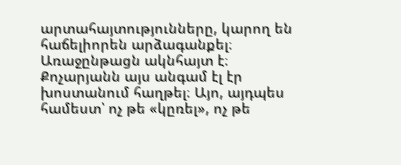արտահայտությունները, կարող են հաճելիորեն արձագանքել։ Առաջընթացն ակնհայտ է։
Քոչարյանն այս անգամ էլ էր խոստանում հաղթել։ Այո, այդպես համեստ՝ ոչ թե «կըռել», ոչ թե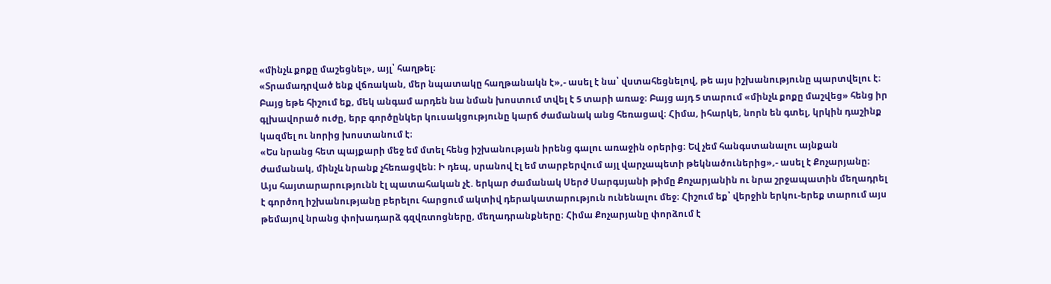«մինչև քոքը մաշեցնել», այլ՝ հաղթել։
«Տրամադրված ենք վճռական, մեր նպատակը հաղթանակն է»,- ասել է նա՝ վստահեցնելով, թե այս իշխանությունը պարտվելու է։
Բայց եթե հիշում եք, մեկ անգամ արդեն նա նման խոստում տվել է 5 տարի առաջ։ Բայց այդ 5 տարում «մինչև քոքը մաշվեց» հենց իր գլխավորած ուժը, երբ գործընկեր կուսակցությունը կարճ ժամանակ անց հեռացավ։ Հիմա, իհարկե, նորն են գտել, կրկին դաշինք կազմել ու նորից խոստանում է։
«Ես նրանց հետ պայքարի մեջ եմ մտել հենց իշխանության իրենց գալու առաջին օրերից։ Եվ չեմ հանգստանալու այնքան ժամանակ, մինչև նրանք չհեռացվեն։ Ի դեպ, սրանով էլ եմ տարբերվում այլ վարչապետի թեկնածուներից»,- ասել է Քոչարյանը։
Այս հայտարարությունն էլ պատահական չէ. երկար ժամանակ Սերժ Սարգսյանի թիմը Քոչարյանին ու նրա շրջապատին մեղադրել է գործող իշխանությանը բերելու հարցում ակտիվ դերակատարություն ունենալու մեջ։ Հիշում եք՝ վերջին երկու-երեք տարում այս թեմայով նրանց փոխադարձ գզվռտոցները, մեղադրանքները։ Հիմա Քոչարյանը փորձում է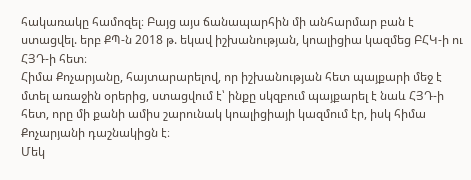հակառակը համոզել։ Բայց այս ճանապարհին մի անհարմար բան է ստացվել. երբ ՔՊ-ն 2018 թ. եկավ իշխանության, կոալիցիա կազմեց ԲՀԿ-ի ու ՀՅԴ-ի հետ։
Հիմա Քոչարյանը, հայտարարելով, որ իշխանության հետ պայքարի մեջ է մտել առաջին օրերից, ստացվում է՝ ինքը սկզբում պայքարել է նաև ՀՅԴ-ի հետ, որը մի քանի ամիս շարունակ կոալիցիայի կազմում էր, իսկ հիմա Քոչարյանի դաշնակիցն է։
Մեկ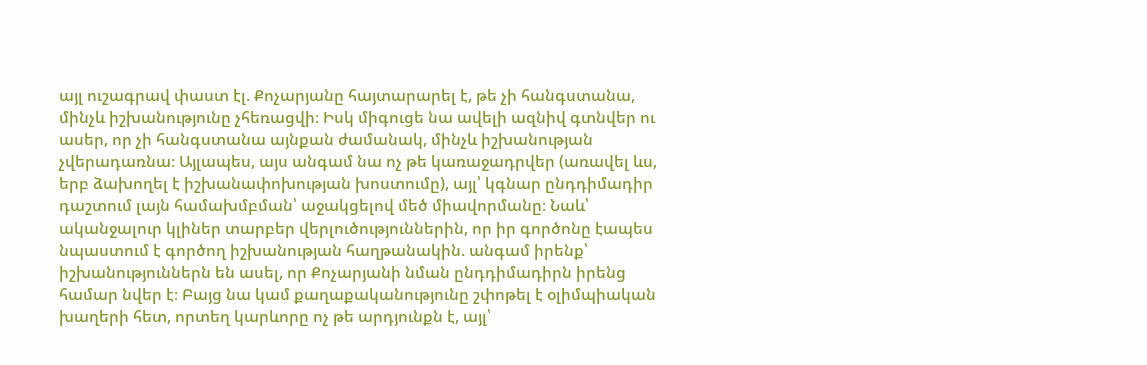այլ ուշագրավ փաստ էլ. Քոչարյանը հայտարարել է, թե չի հանգստանա, մինչև իշխանությունը չհեռացվի։ Իսկ միգուցե նա ավելի ազնիվ գտնվեր ու ասեր, որ չի հանգստանա այնքան ժամանակ, մինչև իշխանության չվերադառնա։ Այլապես, այս անգամ նա ոչ թե կառաջադրվեր (առավել ևս, երբ ձախողել է իշխանափոխության խոստումը), այլ՝ կգնար ընդդիմադիր դաշտում լայն համախմբման՝ աջակցելով մեծ միավորմանը։ Նաև՝ ականջալուր կլիներ տարբեր վերլուծություններին, որ իր գործոնը էապես նպաստում է գործող իշխանության հաղթանակին. անգամ իրենք՝ իշխանություններն են ասել, որ Քոչարյանի նման ընդդիմադիրն իրենց համար նվեր է։ Բայց նա կամ քաղաքականությունը շփոթել է օլիմպիական խաղերի հետ, որտեղ կարևորը ոչ թե արդյունքն է, այլ՝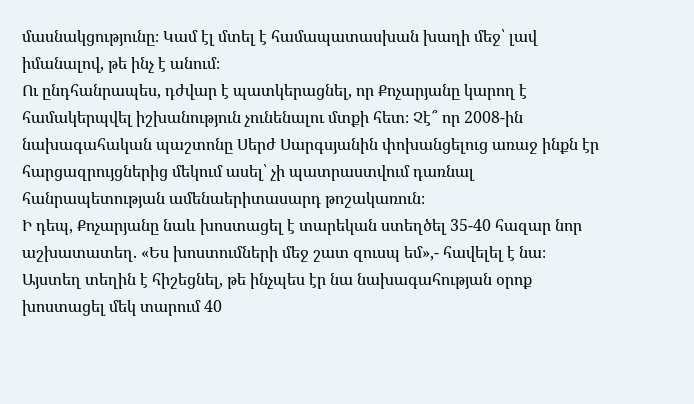մասնակցությունը։ Կամ էլ մտել է համապատասխան խաղի մեջ՝ լավ իմանալով, թե ինչ է անում։
Ու ընդհանրապես, դժվար է պատկերացնել, որ Քոչարյանը կարող է համակերպվել իշխանություն չունենալու մտքի հետ։ Չէ՞ որ 2008-ին նախագահական պաշտոնը Սերժ Սարգսյանին փոխանցելուց առաջ ինքն էր հարցազրույցներից մեկում ասել՝ չի պատրաստվում դառնալ հանրապետության ամենաերիտասարդ թոշակառուն։
Ի դեպ, Քոչարյանը նաև խոստացել է տարեկան ստեղծել 35-40 հազար նոր աշխատատեղ. «Ես խոստումների մեջ շատ զուսպ եմ»,- հավելել է նա։
Այստեղ տեղին է հիշեցնել, թե ինչպես էր նա նախագահության օրոք խոստացել մեկ տարում 40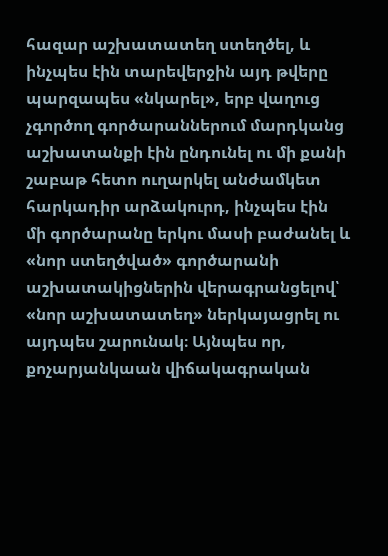հազար աշխատատեղ ստեղծել, և ինչպես էին տարեվերջին այդ թվերը պարզապես «նկարել», երբ վաղուց չգործող գործարաններում մարդկանց աշխատանքի էին ընդունել ու մի քանի շաբաթ հետո ուղարկել անժամկետ հարկադիր արձակուրդ, ինչպես էին մի գործարանը երկու մասի բաժանել և «նոր ստեղծված» գործարանի աշխատակիցներին վերագրանցելով՝ «նոր աշխատատեղ» ներկայացրել ու այդպես շարունակ։ Այնպես որ, քոչարյանկաան վիճակագրական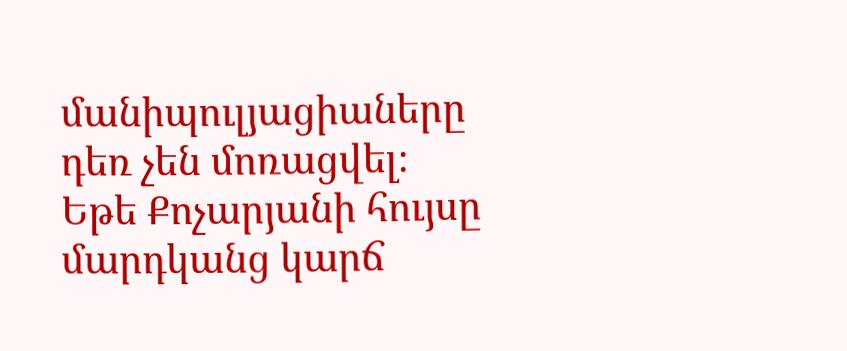մանիպուլյացիաները դեռ չեն մոռացվել։
Եթե Քոչարյանի հույսը մարդկանց կարճ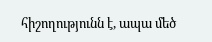հիշողությունն է, ապա մեծ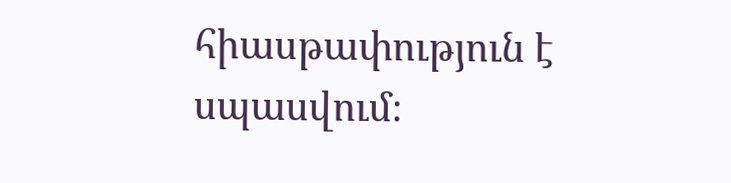հիասթափություն է սպասվում։